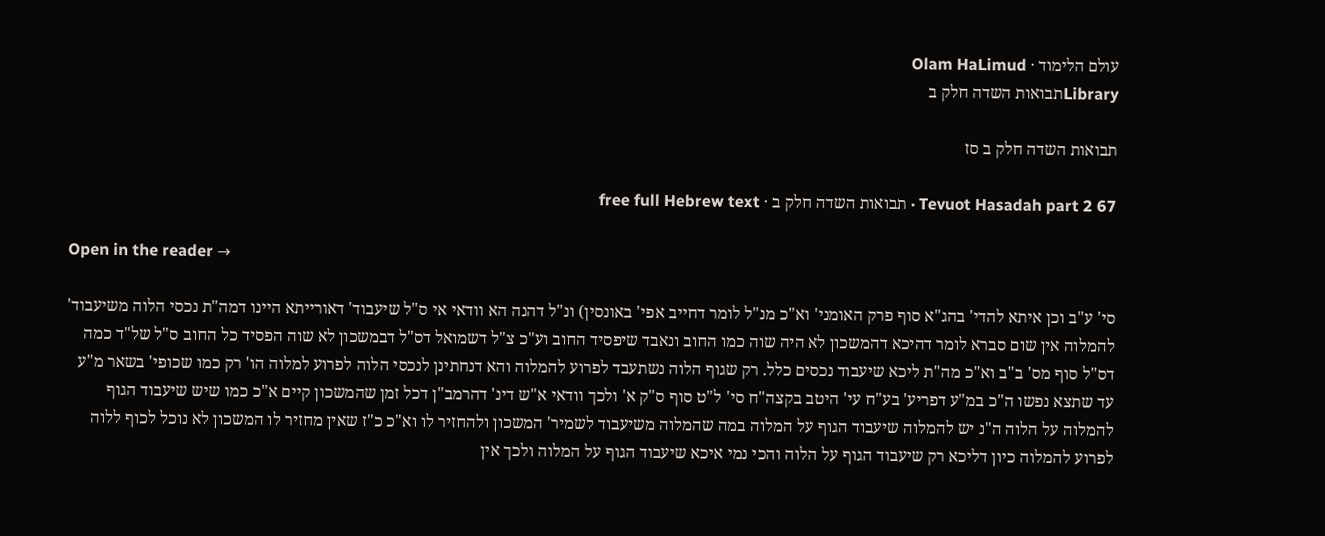עולם הלימוד · Olam HaLimud
Libraryתבואות השדה חלק ב

תבואות השדה חלק ב סז

Tevuot Hasadah part 2 67 · תבואות השדה חלק ב · free full Hebrew text

Open in the reader →

סי' ע"ב וכן איתא להדי' בהג"א סוף פרק האומני' וא"כ מנ"ל לומר דחייב אפי' באונסין) ונ"ל דהנה הא וודאי אי ס"ל שיעבוד' דאורייתא היינו דמה"ת נכסי הלוה משיעבוד' להמלוה אין שום סברא לומר דהיכא דהמשכון לא היה שוה כמו החוב ונאבד שיפסיד החוב וע"כ צ"ל דשמואל דס"ל דבמשכון לא שוה הפסיד כל החוב ס"ל של"ד כמה דס"ל סוף מס' ב"ב וא"כ מה"ת ליכא שיעבוד נכסים כלל. רק שגוף הלוה נשתעבד לפרוע להמלוה והא דנחתינן לנכסי הלוה לפרוע למלוה הו' רק כמו שכופי' בשאר מ"ע עד שתצא נפשו ה"כ במ"ע דפריע' בע"ח עי' היטב בקצה"ח סי' ל"ט סוף ס"ק א' ולכך וודאי א"ש דינ' דהרמב"ן דכל זמן שהמשכון קיים א"כ כמו שיש שיעבוד הגוף להמלוה על הלוה ה"נ יש להמלוה שיעבוד הגוף על המלוה במה שהמלוה משיעבוד לשמיר' המשכון ולהחזיר לו וא"כ כ"ז שאין מחזיר לו המשכון לא נוכל לכוף ללוה לפרוע להמלוה כיון דליכא רק שיעבוד הגוף על הלוה והכי נמי איכא שיעבוד הגוף על המלוה ולכך אין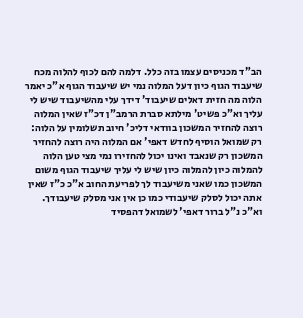הב"ד מכניסים עצמו בזה כלל. דלמה להם לכוף להלוה מכח שיעבוד הגוף כיון דעל המלוה נמי יש שיעבוד הגוף א"כ יאמר הלוה מה חזית דאלים שיעבוד' דידך עלי מהשיעבוד שיש לי עליך וא"כ פשיט' מילתא סברת הרמב"ן דכ"ז שאין המלוה רוצה להחזיר המשכון בוודאי דליכ' חיוב תשלומין על הלוה: רק שמואל הוסיף לחדש דאפי' אם המלוה היה רוצה להחזיר המשכון רק שנאבד ואינו יכול להחזירו נמי מצי טען הלוה להמלוה כיון להמלוה כיון שיש לי עליך שיעבוד הגוף משום המשכון כמו שאני משיעבוד לך לפריעת החוב א"כ כ"ז שאין אתה יכול לסלק שיעבודי כמו כן אין אני מסלק שיעבודך. וא"כ נ"ל ברור דאפי' לשמואל דהפסיד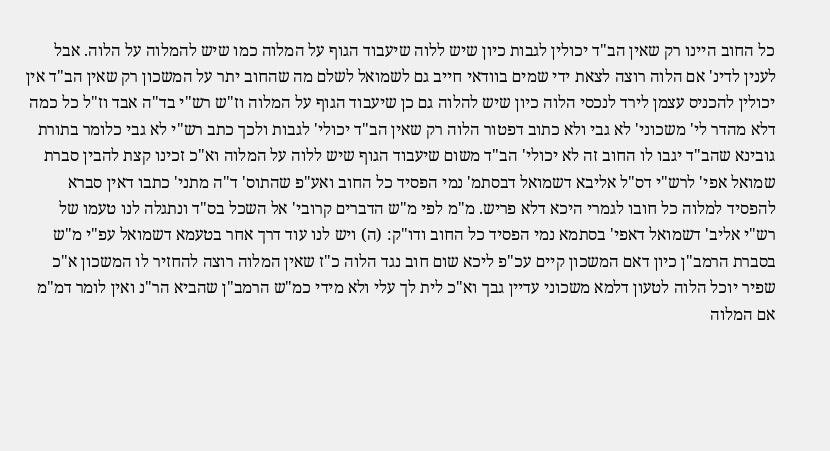כל החוב היינו רק שאין הב"ד יכולין לגבות כיון שיש ללוה שיעבוד הגוף על המלוה כמו שיש להמלוה על הלוה. אבל לענין לדינ' אם הלוה רוצה לצאת ידי שמים בוודאי חייב גם לשמואל לשלם מה שהחוב יתר על המשכון רק שאין הב"ד אין יכולין להכניס עצמן לירד לנכסי הלוה כיון שיש להלוה גם כן שיעבוד הגוף על המלוה וז"ש רש"י בד"ה אבד וז"ל כל כמה דלא מהדר לי' משכוני' לא גבי ולא כתוב דפטור הלוה רק שאין הב"ד יכולי' לגבות ולכך כתב רש"י לא גבי כלומר בתורת גובינא שהב"ד יגבו לו החוב זה לא יכולי' הב"ד משום שיעבוד הגוף שיש ללוה על המלוה וא"כ זכינו קצת להבין סברת שמואל אפי' לרש"י דס"ל אליבא דשמואל דבסתמ' נמי הפסיד כל החוב ואע"פ שהתוס' ד"ה מתני' כתבו דאין סברא להפסיד למלוה כל חובו לגמרי היכא דלא פריש. מ"מ לפי מ"ש הדברים קרובי' אל השכל בס"ד ונתגלה לנו טעמו של רש"י אליב' דשמואל דאפי' בסתמא נמי הפסיד כל החוב ודו"ק: (ה) ויש לנו עוד דרך אחר בטעמא דשמואל עפ"י מ"ש בסברת הרמב"ן כיון דאם המשכון קיים עכ"פ ליכא שום חוב נגד הלוה כ"ז שאין המלוה רוצה להחזיר לו המשכון א"כ שפיר יוכל הלוה לטעון דלמא משכוני עדיין גבך וא"כ לית לך עלי ולא מידי כמ"ש הרמב"ן שהביא הר"נ ואין לומר דמ"מ אם המלוה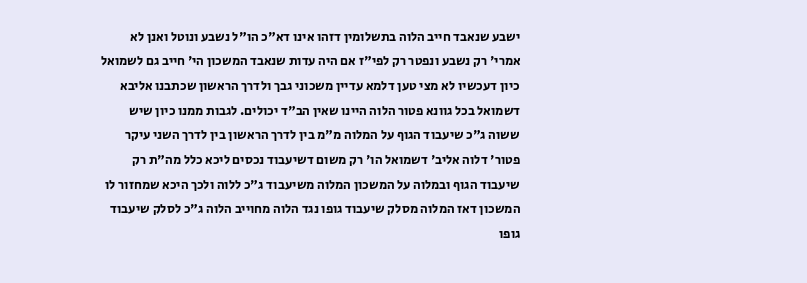ישבע שנאבד חייב הלוה בתשלומין דזהו אינו דא"כ הו"ל נשבע ונוטל ואנן לא אמרי' רק נשבע ונפטר רק לפי"ז אם היה עדות שנאבד המשכון הי' חייב גם לשמואל כיון דעכשיו לא מצי טען דלמא עדיין משכוני גבך ולדרך הראשון שכתבנו אליבא דשמואל בכל גוונא פטור הלוה היינו שאין הב"ד יכולים. לגבות ממנו כיון שיש ששוה ג"כ שיעבוד הגוף על המלוה מ"מ בין לדרך הראשון בין לדרך השני עיקר פטור' דלוה אליב' דשמואל הו' רק משום דשיעבוד נכסים ליכא כלל מה"ת רק שיעבוד הגוף ובמלוה על המשכון המלוה משיעבוד ג"כ ללוה ולכך היכא שמחזור לו המשכון דאז המלוה מסלק שיעבוד גופו נגד הלוה מחוייב הלוה ג"כ לסלק שיעבוד גופו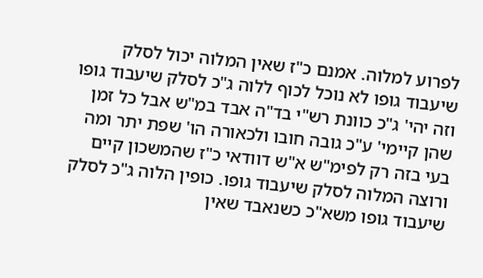לפרוע למלוה. אמנם כ"ז שאין המלוה יכול לסלק שיעבוד גופו לא נוכל לכוף ללוה ג"כ לסלק שיעבוד גופו וזה יהי' ג"כ כוונת רש"י בד"ה אבד במ"ש אבל כל זמן שהן קיימי' ע"כ גובה חובו ולכאורה הו' שפת יתר ומה בעי בזה רק לפימ"ש א"ש דוודאי כ"ז שהמשכון קיים ורוצה המלוה לסלק שיעבוד גופו. כופין הלוה ג"כ לסלק שיעבוד גופו משא"כ כשנאבד שאין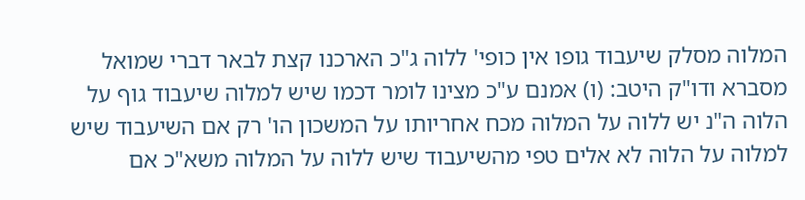המלוה מסלק שיעבוד גופו אין כופי' ללוה ג"כ הארכנו קצת לבאר דברי שמואל מסברא ודו"ק היטב: (ו) אמנם ע"כ מצינו לומר דכמו שיש למלוה שיעבוד גוף על הלוה ה"נ יש ללוה על המלוה מכח אחריותו על המשכון הו' רק אם השיעבוד שיש למלוה על הלוה לא אלים טפי מהשיעבוד שיש ללוה על המלוה משא"כ אם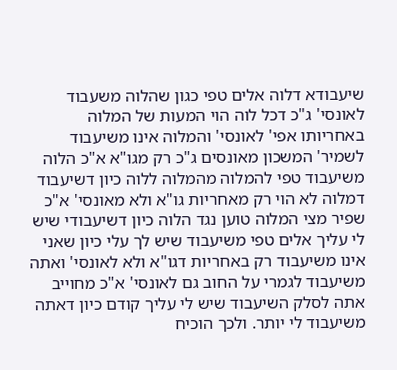שיעבודא דלוה אלים טפי כגון שהלוה משעבוד לאונסי' ג"כ דכל לוה הוי המעות של המלוה באחריותו אפי' לאונסי' והמלוה אינו משיעבוד לשמיר' המשכון מאונסים ג"כ רק מגו"א א"כ הלוה משיעבוד טפי להמלוה מהמלוה ללוה כיון דשיעבוד דמלוה לא הוי רק מאחריות גו"א ולא מאונסי' א"כ שפיר מצי המלוה טוען נגד הלוה כיון דשיעבודי שיש לי עליך אלים טפי משיעבוד שיש לך עלי כיון שאני אינו משיעבוד רק באחריות דגו"א ולא לאונסי' ואתה משיעבוד לגמרי על החוב גם לאונסי' א"כ מחוייב אתה לסלק השיעבוד שיש לי עליך קודם כיון דאתה משיעבוד לי יותר. ולכך הוכיח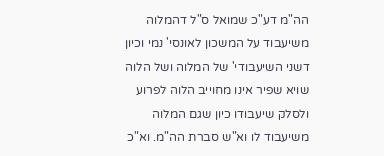הה"מ דע"כ שמואל ס"ל דהמלוה משיעבוד על המשכון לאונסי' נמי וכיון דשני השיעבודי' של המלוה ושל הלוה שויא שפיר אינו מחוייב הלוה לפרוע ולסלק שיעבודו כיון שגם המלוה משיעבוד לו וא"ש סברת הה"מ. וא"כ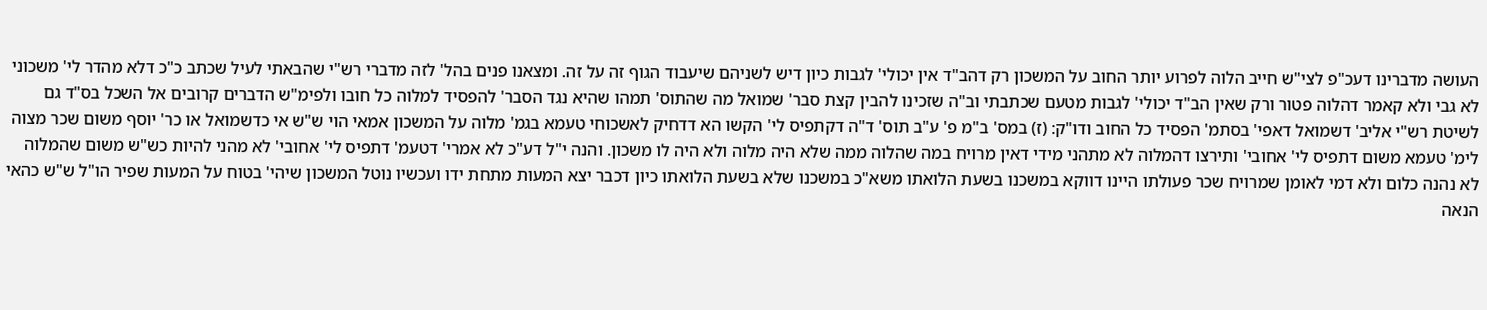העושה מדברינו דעכ"פ לצי"ש חייב הלוה לפרוע יותר החוב על המשכון רק דהב"ד אין יכולי' לגבות כיון דיש לשניהם שיעבוד הגוף זה על זה. ומצאנו פנים בהל' לזה מדברי רש"י שהבאתי לעיל שכתב כ"כ דלא מהדר לי' משכוני לא גבי ולא קאמר דהלוה פטור ורק שאין הב"ד יכולי' לגבות מטעם שכתבתי וב"ה שזכינו להבין קצת סבר' שמואל מה שהתוס' תמהו שהיא נגד הסבר' להפסיד למלוה כל חובו ולפימ"ש הדברים קרובים אל השכל בס"ד גם לשיטת רש"י אליב' דשמואל דאפי' בסתמ' הפסיד כל החוב ודו"ק: (ז) במס' ב"מ פ' ע"ב תוס' ד"ה דקתפיס לי' הקשו הא דדחיק לאשכוחי טעמא בגמ' מלוה על המשכון אמאי הוי ש"ש אי כדשמואל או כר' יוסף משום שכר מצוה לימ' טעמא משום דתפיס לי' אחובי' ותירצו דהמלוה לא מתהני מידי דאין מרויח במה שהלוה ממה שלא היה מלוה ולא היה לו משכון. והנה י"ל דע"כ לא אמרי' דטעמ' דתפיס לי' אחובי' לא מהני להיות כש"ש משום שהמלוה לא נהנה כלום ולא דמי לאומן שמרויח שכר פעולתו היינו דווקא במשכנו בשעת הלואתו משא"כ במשכנו שלא בשעת הלואתו כיון דכבר יצא המעות מתחת ידו ועכשיו נוטל המשכון שיהי' בטוח על המעות שפיר הו"ל ש"ש כהאי הנאה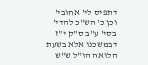דתפיס לי' אחובי' וכן כ' הש"כ להדי' בסי' ע"ב ס"ק י"ז דבמשכנו אלא בשעת הלואה הו"ל ש"ש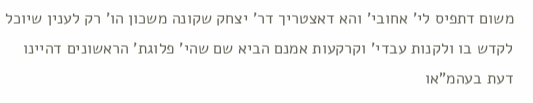משום דתפיס לי' אחובי' והא דאצטריך דר' יצחק שקונה משכון הו' רק לענין שיוכל לקדש בו ולקנות עבדי' וקרקעות אמנם הביא שם שהי' פלוגת' הראשונים דהיינו דעת בעהמ"או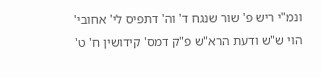ונמ"י ריש פ' שור שנגח ד' וה' דתפיס לי' אחובי' הוי ש"ש ודעת הרא"ש פ"ק דמס' קידושין ח' ט'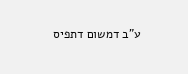ע"ב דמשום דתפיס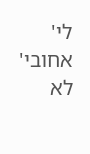לי' אחובי' לא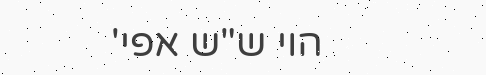הוי ש"ש אפי'